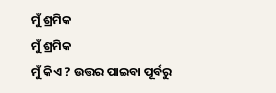ମୁଁ ଶ୍ରମିକ
ମୁଁ ଶ୍ରମିକ
ମୁଁ କିଏ ? ଉତ୍ତର ପାଇବା ପୂର୍ବରୁ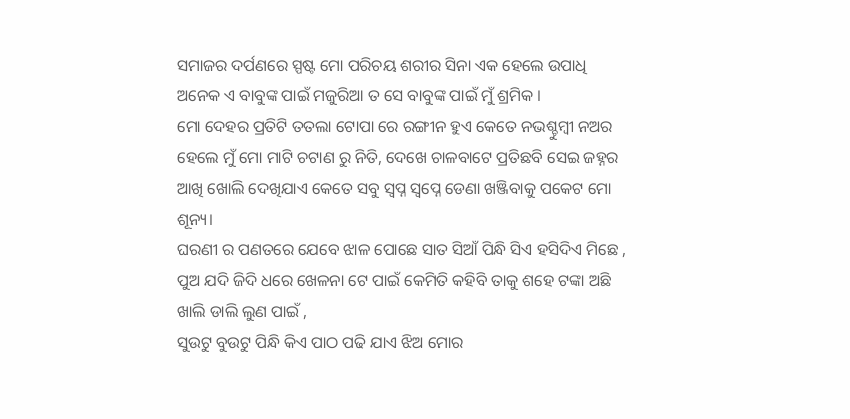ସମାଜର ଦର୍ପଣରେ ସ୍ପଷ୍ଟ ମୋ ପରିଚୟ ଶରୀର ସିନା ଏକ ହେଲେ ଉପାଧି ଅନେକ ଏ ବାବୁଙ୍କ ପାଇଁ ମଜୁରିଆ ତ ସେ ବାବୁଙ୍କ ପାଇଁ ମୁଁ ଶ୍ରମିକ ।
ମୋ ଦେହର ପ୍ରତିଟି ତତଲା ଟୋପା ରେ ରଙ୍ଗୀନ ହୁଏ କେତେ ନଭଶ୍ଚୁମ୍ବୀ ନଅର ହେଲେ ମୁଁ ମୋ ମାଟି ଚଟାଣ ରୁ ନିତି, ଦେଖେ ଚାଳବାଟେ ପ୍ରତିଛବି ସେଇ ଜହ୍ନର
ଆଖି ଖୋଲି ଦେଖିଯାଏ କେତେ ସବୁ ସ୍ବପ୍ନ ସ୍ୱପ୍ନେ ଡେଣା ଖଞ୍ଜିବାକୁ ପକେଟ ମୋ ଶୂନ୍ୟ।
ଘରଣୀ ର ପଣତରେ ଯେବେ ଝାଳ ପୋଛେ ସାତ ସିଆଁ ପିନ୍ଧି ସିଏ ହସିଦିଏ ମିଛେ ,
ପୁଅ ଯଦି ଜିଦି ଧରେ ଖେଳନା ଟେ ପାଇଁ କେମିତି କହିବି ତାକୁ ଶହେ ଟଙ୍କା ଅଛି ଖାଲି ଡାଲି ଲୁଣ ପାଇଁ ,
ସୁଉଟୁ ବୁଉଟୁ ପିନ୍ଧି କିଏ ପାଠ ପଢି ଯାଏ ଝିଅ ମୋର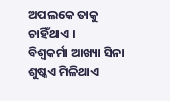ଅପଲକେ ତାକୁ ଚାହିଁଥାଏ ।
ବିଶ୍ଵକର୍ମା ଆଖ୍ୟା ସିନା ଶୁଷ୍କଏ ମିଳିଥାଏ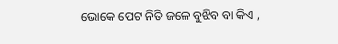ଭୋକେ ପେଟ ନିତି ଜଳେ ବୁଝିବ ବା କିଏ ,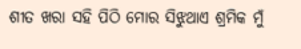ଶୀତ ଖରା ସହି ପିଠି ମୋର ସିଝୁଥାଏ ଶ୍ରମିକ ମୁଁ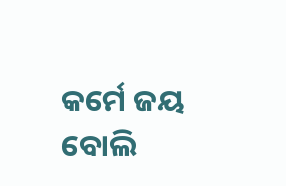କର୍ମେ ଜୟ ବୋଲି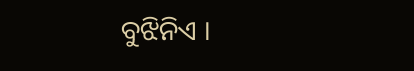ବୁଝିନିଏ ।